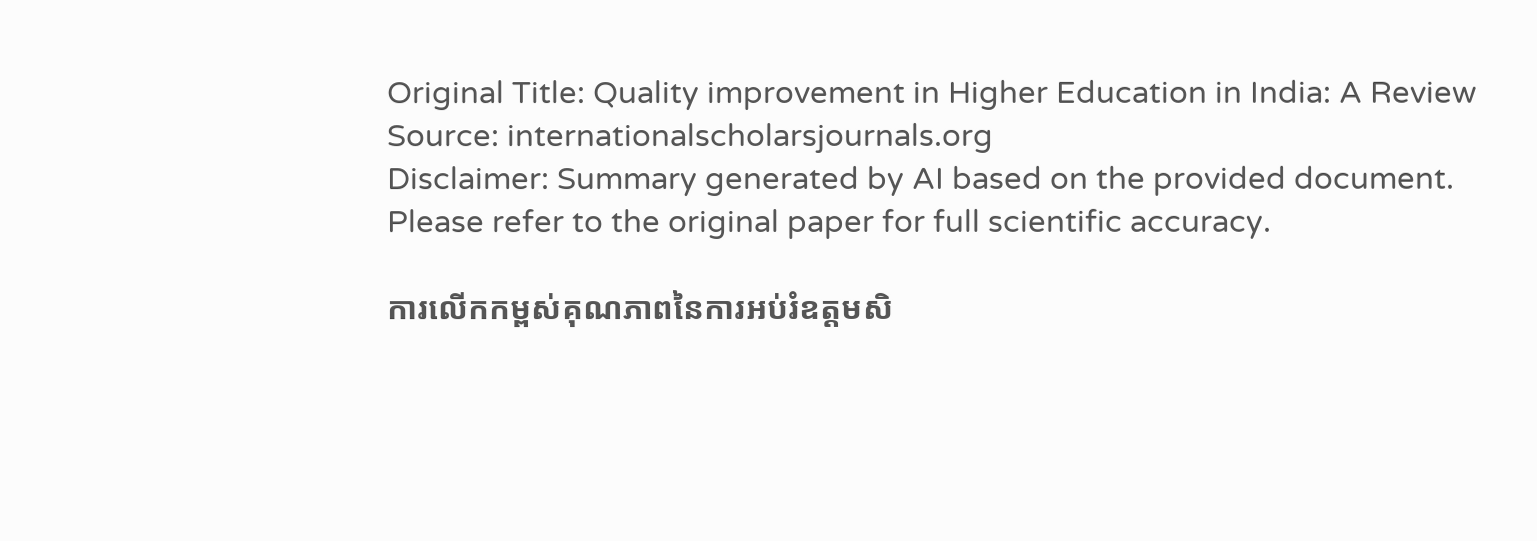Original Title: Quality improvement in Higher Education in India: A Review
Source: internationalscholarsjournals.org
Disclaimer: Summary generated by AI based on the provided document. Please refer to the original paper for full scientific accuracy.

ការលើកកម្ពស់គុណភាពនៃការអប់រំឧត្តមសិ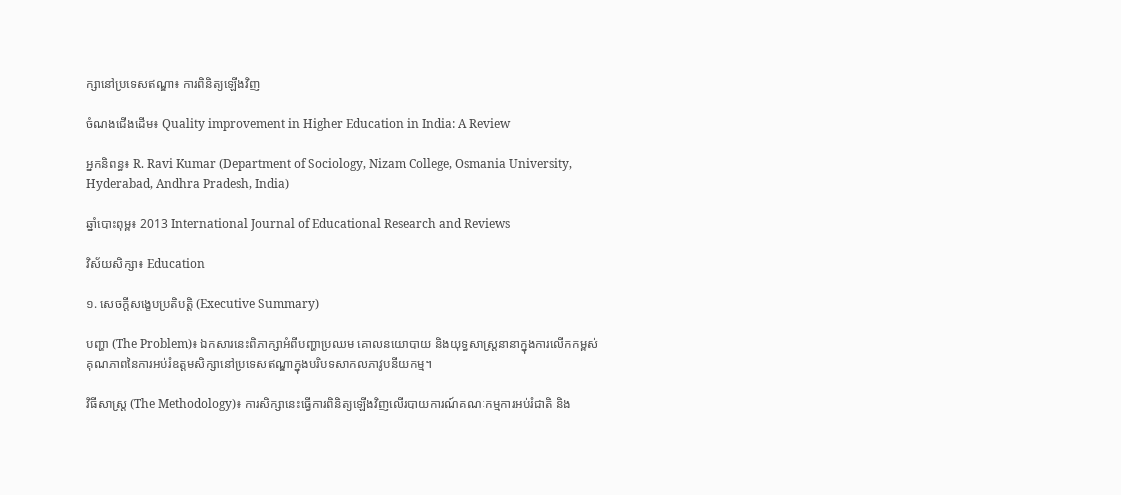ក្សានៅប្រទេសឥណ្ឌា៖ ការពិនិត្យឡើងវិញ

ចំណងជើងដើម៖ Quality improvement in Higher Education in India: A Review

អ្នកនិពន្ធ៖ R. Ravi Kumar (Department of Sociology, Nizam College, Osmania University, Hyderabad, Andhra Pradesh, India)

ឆ្នាំបោះពុម្ព៖ 2013 International Journal of Educational Research and Reviews

វិស័យសិក្សា៖ Education

១. សេចក្តីសង្ខេបប្រតិបត្តិ (Executive Summary)

បញ្ហា (The Problem)៖ ឯកសារនេះពិភាក្សាអំពីបញ្ហាប្រឈម គោលនយោបាយ និងយុទ្ធសាស្ត្រនានាក្នុងការលើកកម្ពស់គុណភាពនៃការអប់រំឧត្តមសិក្សានៅប្រទេសឥណ្ឌាក្នុងបរិបទសាកលភាវូបនីយកម្ម។

វិធីសាស្ត្រ (The Methodology)៖ ការសិក្សានេះធ្វើការពិនិត្យឡើងវិញលើរបាយការណ៍គណៈកម្មការអប់រំជាតិ និង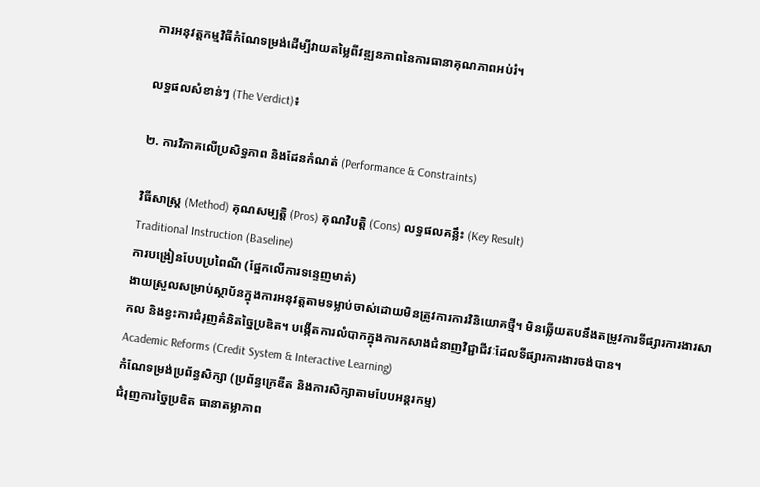ការអនុវត្តកម្មវិធីកំណែទម្រង់ដើម្បីវាយតម្លៃពីវឌ្ឍនភាពនៃការធានាគុណភាពអប់រំ។

លទ្ធផលសំខាន់ៗ (The Verdict)៖

២. ការវិភាគលើប្រសិទ្ធភាព និងដែនកំណត់ (Performance & Constraints)

វិធីសាស្ត្រ (Method) គុណសម្បត្តិ (Pros) គុណវិបត្តិ (Cons) លទ្ធផលគន្លឹះ (Key Result)
Traditional Instruction (Baseline)
ការបង្រៀនបែបប្រពៃណី (ផ្អែកលើការទន្ទេញមាត់)
ងាយស្រួលសម្រាប់ស្ថាប័នក្នុងការអនុវត្តតាមទម្លាប់ចាស់ដោយមិនត្រូវការការវិនិយោគថ្មី។ មិនឆ្លើយតបនឹងតម្រូវការទីផ្សារការងារសាកល និងខ្វះការជំរុញគំនិតច្នៃប្រឌិត។ បង្កើតការលំបាកក្នុងការកសាងជំនាញវិជ្ជាជីវៈដែលទីផ្សារការងារចង់បាន។
Academic Reforms (Credit System & Interactive Learning)
កំណែទម្រង់ប្រព័ន្ធសិក្សា (ប្រព័ន្ធក្រេឌីត និងការសិក្សាតាមបែបអន្តរកម្ម)
ជំរុញការច្នៃប្រឌិត ធានាតម្លាភាព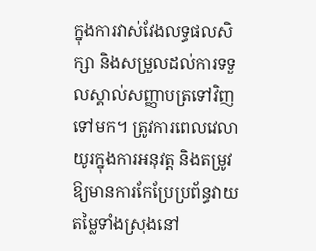ក្នុងការវាស់វែងលទ្ធផលសិក្សា និងសម្រួលដល់ការទទួលស្គាល់សញ្ញាបត្រទៅវិញទៅមក។ ត្រូវការពេលវេលាយូរក្នុងការអនុវត្ត និងតម្រូវឱ្យមានការកែប្រែប្រព័ន្ធវាយតម្លៃទាំងស្រុងនៅ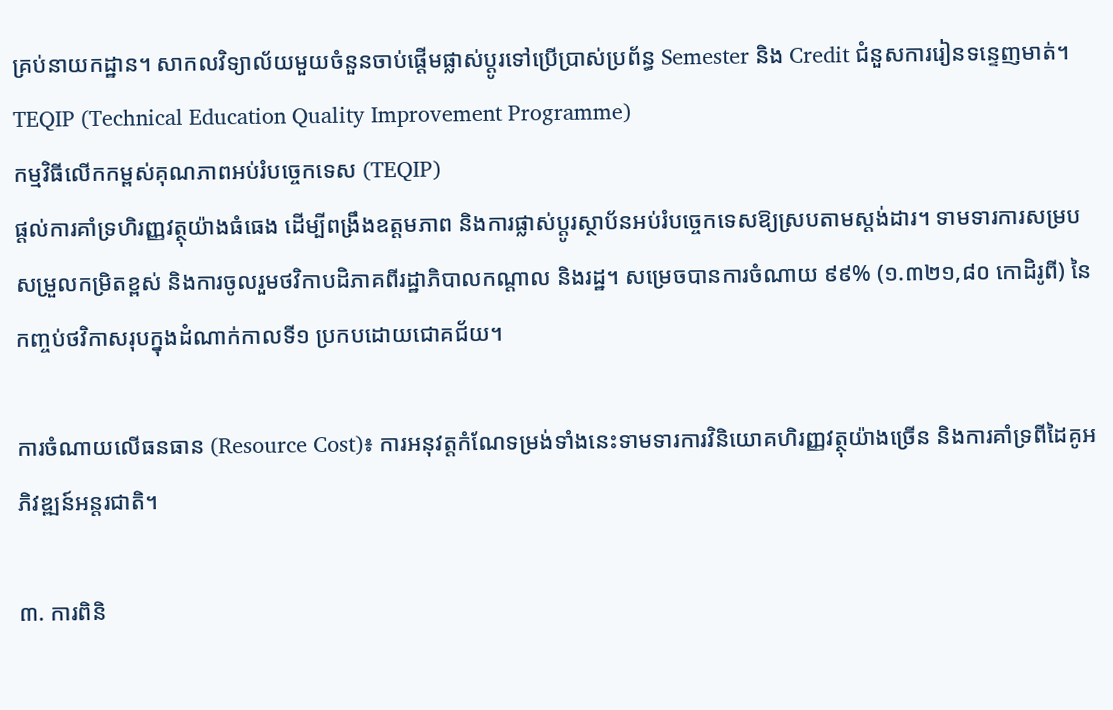គ្រប់នាយកដ្ឋាន។ សាកលវិទ្យាល័យមួយចំនួនចាប់ផ្តើមផ្លាស់ប្តូរទៅប្រើប្រាស់ប្រព័ន្ធ Semester និង Credit ជំនួសការរៀនទន្ទេញមាត់។
TEQIP (Technical Education Quality Improvement Programme)
កម្មវិធីលើកកម្ពស់គុណភាពអប់រំបច្ចេកទេស (TEQIP)
ផ្តល់ការគាំទ្រហិរញ្ញវត្ថុយ៉ាងធំធេង ដើម្បីពង្រឹងឧត្តមភាព និងការផ្លាស់ប្តូរស្ថាប័នអប់រំបច្ចេកទេសឱ្យស្របតាមស្តង់ដារ។ ទាមទារការសម្របសម្រួលកម្រិតខ្ពស់ និងការចូលរួមថវិកាបដិភាគពីរដ្ឋាភិបាលកណ្តាល និងរដ្ឋ។ សម្រេចបានការចំណាយ ៩៩% (១.៣២១,៨០ កោដិរូពី) នៃកញ្ចប់ថវិកាសរុបក្នុងដំណាក់កាលទី១ ប្រកបដោយជោគជ័យ។

ការចំណាយលើធនធាន (Resource Cost)៖ ការអនុវត្តកំណែទម្រង់ទាំងនេះទាមទារការវិនិយោគហិរញ្ញវត្ថុយ៉ាងច្រើន និងការគាំទ្រពីដៃគូអភិវឌ្ឍន៍អន្តរជាតិ។

៣. ការពិនិ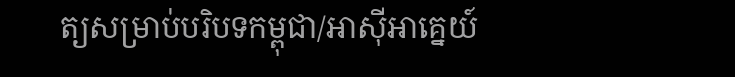ត្យសម្រាប់បរិបទកម្ពុជា/អាស៊ីអាគ្នេយ៍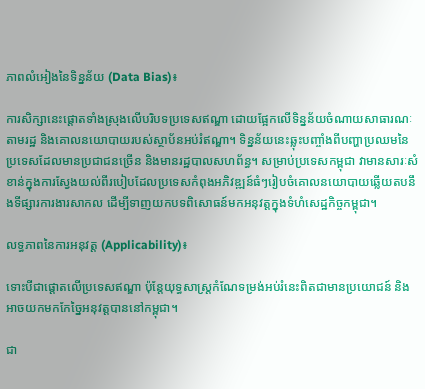ភាពលំអៀងនៃទិន្នន័យ (Data Bias)៖

ការសិក្សានេះផ្តោតទាំងស្រុងលើបរិបទប្រទេសឥណ្ឌា ដោយផ្អែកលើទិន្នន័យចំណាយសាធារណៈតាមរដ្ឋ និងគោលនយោបាយរបស់ស្ថាប័នអប់រំឥណ្ឌា។ ទិន្នន័យនេះឆ្លុះបញ្ចាំងពីបញ្ហាប្រឈមនៃប្រទេសដែលមានប្រជាជនច្រើន និងមានរដ្ឋបាលសហព័ន្ធ។ សម្រាប់ប្រទេសកម្ពុជា វាមានសារៈសំខាន់ក្នុងការស្វែងយល់ពីរបៀបដែលប្រទេសកំពុងអភិវឌ្ឍន៍ធំៗរៀបចំគោលនយោបាយឆ្លើយតបនឹងទីផ្សារការងារសាកល ដើម្បីទាញយកបទពិសោធន៍មកអនុវត្តក្នុងទំហំសេដ្ឋកិច្ចកម្ពុជា។

លទ្ធភាពនៃការអនុវត្ត (Applicability)៖

ទោះបីជាផ្តោតលើប្រទេសឥណ្ឌា ប៉ុន្តែយុទ្ធសាស្ត្រកំណែទម្រង់អប់រំនេះពិតជាមានប្រយោជន៍ និងអាចយកមកកែច្នៃអនុវត្តបាននៅកម្ពុជា។

ជា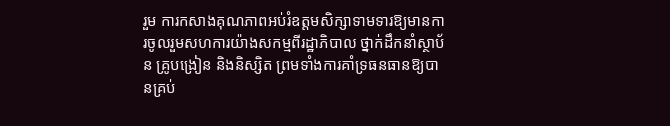រួម ការកសាងគុណភាពអប់រំឧត្តមសិក្សាទាមទារឱ្យមានការចូលរួមសហការយ៉ាងសកម្មពីរដ្ឋាភិបាល ថ្នាក់ដឹកនាំស្ថាប័ន គ្រូបង្រៀន និងនិស្សិត ព្រមទាំងការគាំទ្រធនធានឱ្យបានគ្រប់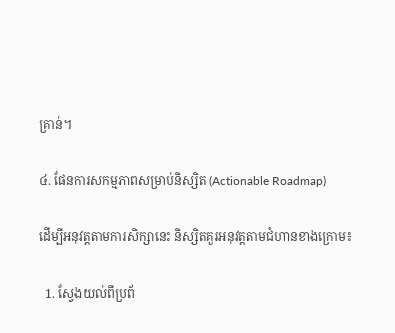គ្រាន់។

៤. ផែនការសកម្មភាពសម្រាប់និស្សិត (Actionable Roadmap)

ដើម្បីអនុវត្តតាមការសិក្សានេះ និស្សិតគួរអនុវត្តតាមជំហានខាងក្រោម៖

  1. ស្វែងយល់ពីប្រព័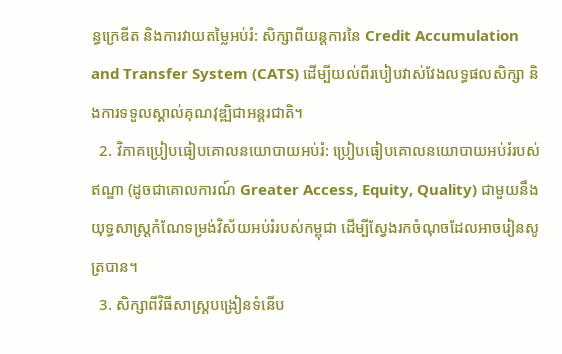ន្ធក្រេឌីត និងការវាយតម្លៃអប់រំ: សិក្សាពីយន្តការនៃ Credit Accumulation and Transfer System (CATS) ដើម្បីយល់ពីរបៀបវាស់វែងលទ្ធផលសិក្សា និងការទទួលស្គាល់គុណវុឌ្ឍិជាអន្តរជាតិ។
  2. វិភាគប្រៀបធៀបគោលនយោបាយអប់រំ: ប្រៀបធៀបគោលនយោបាយអប់រំរបស់ឥណ្ឌា (ដូចជាគោលការណ៍ Greater Access, Equity, Quality) ជាមួយនឹងយុទ្ធសាស្ត្រកំណែទម្រង់វិស័យអប់រំរបស់កម្ពុជា ដើម្បីស្វែងរកចំណុចដែលអាចរៀនសូត្របាន។
  3. សិក្សាពីវិធីសាស្ត្របង្រៀនទំនើប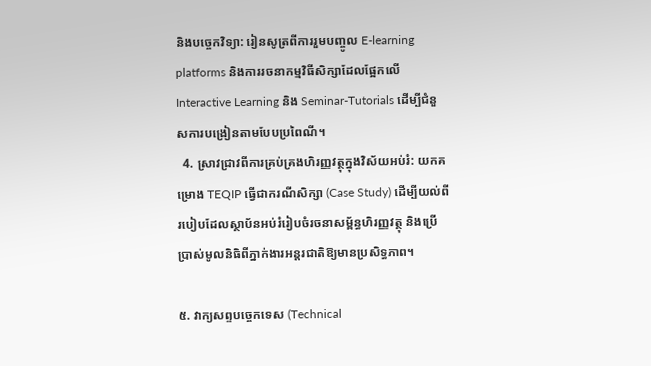និងបច្ចេកវិទ្យា: រៀនសូត្រពីការរួមបញ្ចូល E-learning platforms និងការរចនាកម្មវិធីសិក្សាដែលផ្អែកលើ Interactive Learning និង Seminar-Tutorials ដើម្បីជំនួសការបង្រៀនតាមបែបប្រពៃណី។
  4. ស្រាវជ្រាវពីការគ្រប់គ្រងហិរញ្ញវត្ថុក្នុងវិស័យអប់រំ: យកគម្រោង TEQIP ធ្វើជាករណីសិក្សា (Case Study) ដើម្បីយល់ពីរបៀបដែលស្ថាប័នអប់រំរៀបចំរចនាសម្ព័ន្ធហិរញ្ញវត្ថុ និងប្រើប្រាស់មូលនិធិពីភ្នាក់ងារអន្តរជាតិឱ្យមានប្រសិទ្ធភាព។

៥. វាក្យសព្ទបច្ចេកទេស (Technical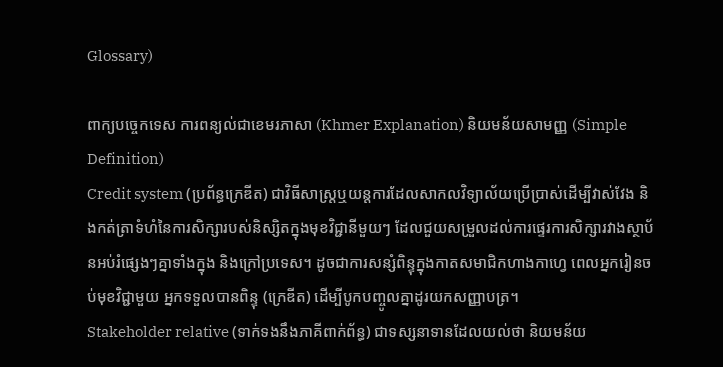Glossary)

ពាក្យបច្ចេកទេស ការពន្យល់ជាខេមរភាសា (Khmer Explanation) និយមន័យសាមញ្ញ (Simple Definition)
Credit system (ប្រព័ន្ធក្រេឌីត) ជាវិធីសាស្ត្រឬយន្តការដែលសាកលវិទ្យាល័យប្រើប្រាស់ដើម្បីវាស់វែង និងកត់ត្រាទំហំនៃការសិក្សារបស់និស្សិតក្នុងមុខវិជ្ជានីមួយៗ ដែលជួយសម្រួលដល់ការផ្ទេរការសិក្សារវាងស្ថាប័នអប់រំផ្សេងៗគ្នាទាំងក្នុង និងក្រៅប្រទេស។ ដូចជាការសន្សំពិន្ទុក្នុងកាតសមាជិកហាងកាហ្វេ ពេលអ្នករៀនចប់មុខវិជ្ជាមួយ អ្នកទទួលបានពិន្ទុ (ក្រេឌីត) ដើម្បីបូកបញ្ចូលគ្នាដូរយកសញ្ញាបត្រ។
Stakeholder relative (ទាក់ទងនឹងភាគីពាក់ព័ន្ធ) ជាទស្សនាទានដែលយល់ថា និយមន័យ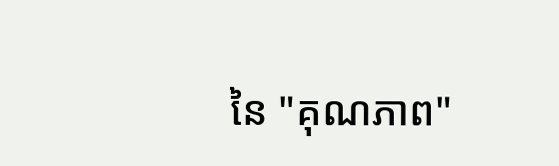នៃ "គុណភាព"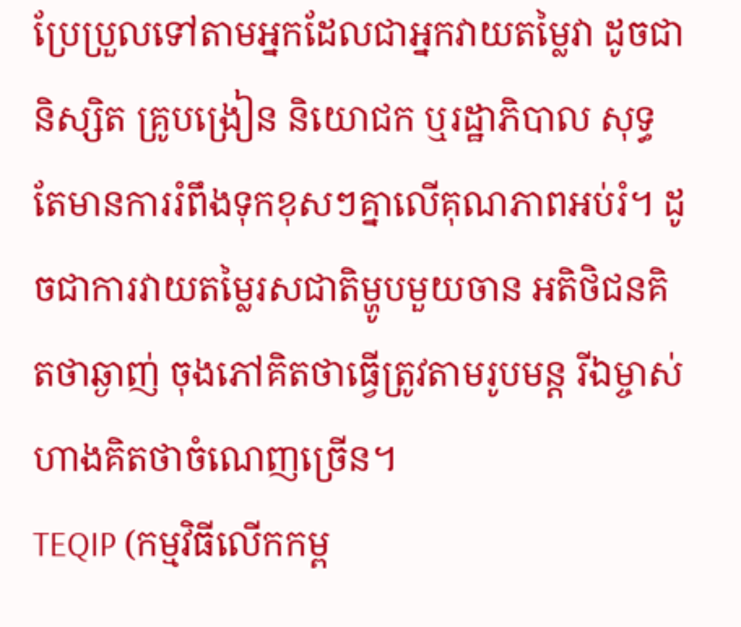ប្រែប្រួលទៅតាមអ្នកដែលជាអ្នកវាយតម្លៃវា ដូចជានិស្សិត គ្រូបង្រៀន និយោជក ឬរដ្ឋាភិបាល សុទ្ធតែមានការរំពឹងទុកខុសៗគ្នាលើគុណភាពអប់រំ។ ដូចជាការវាយតម្លៃរសជាតិម្ហូបមួយចាន អតិថិជនគិតថាឆ្ងាញ់ ចុងភៅគិតថាធ្វើត្រូវតាមរូបមន្ត រីឯម្ចាស់ហាងគិតថាចំណេញច្រើន។
TEQIP (កម្មវិធីលើកកម្ព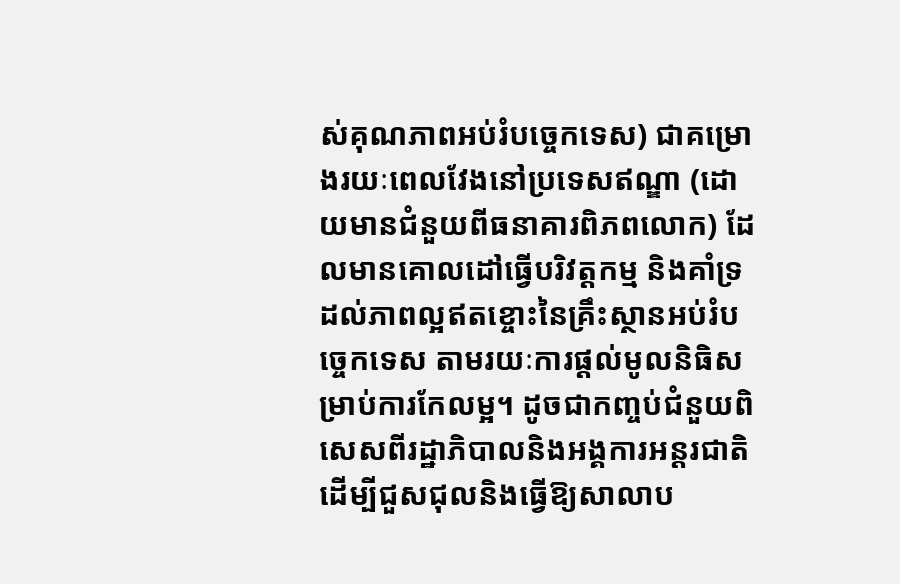ស់គុណភាពអប់រំបច្ចេកទេស) ជាគម្រោងរយៈពេលវែងនៅប្រទេសឥណ្ឌា (ដោយមានជំនួយពីធនាគារពិភពលោក) ដែលមានគោលដៅធ្វើបរិវត្តកម្ម និងគាំទ្រដល់ភាពល្អឥតខ្ចោះនៃគ្រឹះស្ថានអប់រំបច្ចេកទេស តាមរយៈការផ្តល់មូលនិធិសម្រាប់ការកែលម្អ។ ដូចជាកញ្ចប់ជំនួយពិសេសពីរដ្ឋាភិបាលនិងអង្គការអន្តរជាតិ ដើម្បីជួសជុលនិងធ្វើឱ្យសាលាប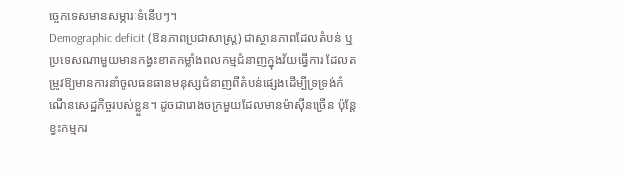ច្ចេកទេសមានសម្ភារៈទំនើបៗ។
Demographic deficit (ឱនភាពប្រជាសាស្ត្រ) ជាស្ថានភាពដែលតំបន់ ឬប្រទេសណាមួយមានកង្វះខាតកម្លាំងពលកម្មជំនាញក្នុងវ័យធ្វើការ ដែលតម្រូវឱ្យមានការនាំចូលធនធានមនុស្សជំនាញពីតំបន់ផ្សេងដើម្បីទ្រទ្រង់កំណើនសេដ្ឋកិច្ចរបស់ខ្លួន។ ដូចជារោងចក្រមួយដែលមានម៉ាស៊ីនច្រើន ប៉ុន្តែខ្វះកម្មករ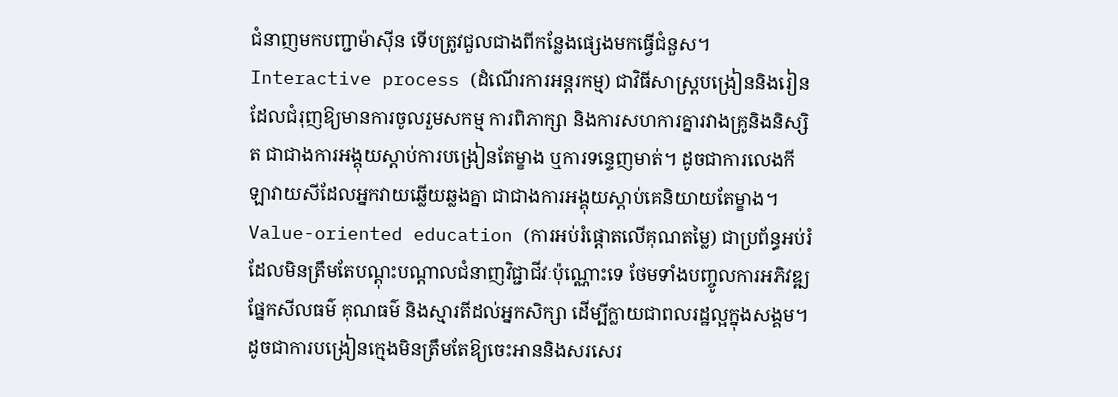ជំនាញមកបញ្ជាម៉ាស៊ីន ទើបត្រូវជួលជាងពីកន្លែងផ្សេងមកធ្វើជំនួស។
Interactive process (ដំណើរការអន្តរកម្ម) ជាវិធីសាស្ត្របង្រៀននិងរៀនដែលជំរុញឱ្យមានការចូលរួមសកម្ម ការពិភាក្សា និងការសហការគ្នារវាងគ្រូនិងនិស្សិត ជាជាងការអង្គុយស្តាប់ការបង្រៀនតែម្ខាង ឬការទន្ទេញមាត់។ ដូចជាការលេងកីឡាវាយសីដែលអ្នកវាយឆ្លើយឆ្លងគ្នា ជាជាងការអង្គុយស្តាប់គេនិយាយតែម្ខាង។
Value-oriented education (ការអប់រំផ្ដោតលើគុណតម្លៃ) ជាប្រព័ន្ធអប់រំដែលមិនត្រឹមតែបណ្តុះបណ្តាលជំនាញវិជ្ជាជីវៈប៉ុណ្ណោះទេ ថែមទាំងបញ្ចូលការអភិវឌ្ឍផ្នែកសីលធម៌ គុណធម៌ និងស្មារតីដល់អ្នកសិក្សា ដើម្បីក្លាយជាពលរដ្ឋល្អក្នុងសង្គម។ ដូចជាការបង្រៀនក្មេងមិនត្រឹមតែឱ្យចេះអាននិងសរសេរ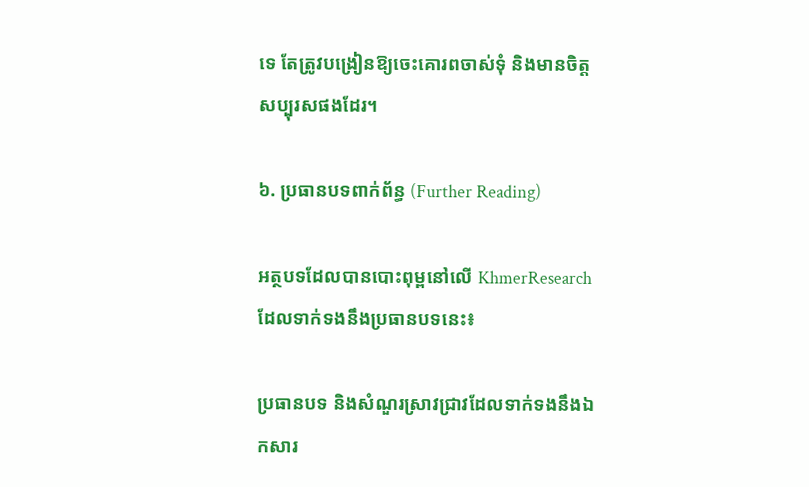ទេ តែត្រូវបង្រៀនឱ្យចេះគោរពចាស់ទុំ និងមានចិត្តសប្បុរសផងដែរ។

៦. ប្រធានបទពាក់ព័ន្ធ (Further Reading)

អត្ថបទដែលបានបោះពុម្ពនៅលើ KhmerResearch ដែលទាក់ទងនឹងប្រធានបទនេះ៖

ប្រធានបទ និងសំណួរស្រាវជ្រាវដែលទាក់ទងនឹងឯកសារ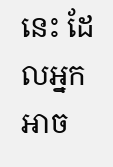នេះ ដែលអ្នកអាច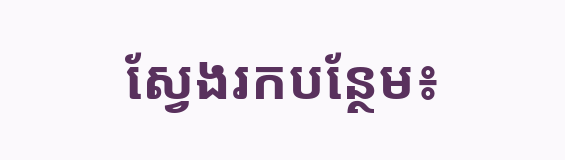ស្វែងរកបន្ថែម៖